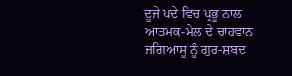ਦੂਜੇ ਪਦੇ ਵਿਚ ਪ੍ਰਭੂ ਨਾਲ ਆਤਮਕ-ਮੇਲ ਦੇ ਚਾਹਵਾਨ ਜਗਿਆਸੂ ਨੂੰ ਗੁਰ-ਸ਼ਬਦ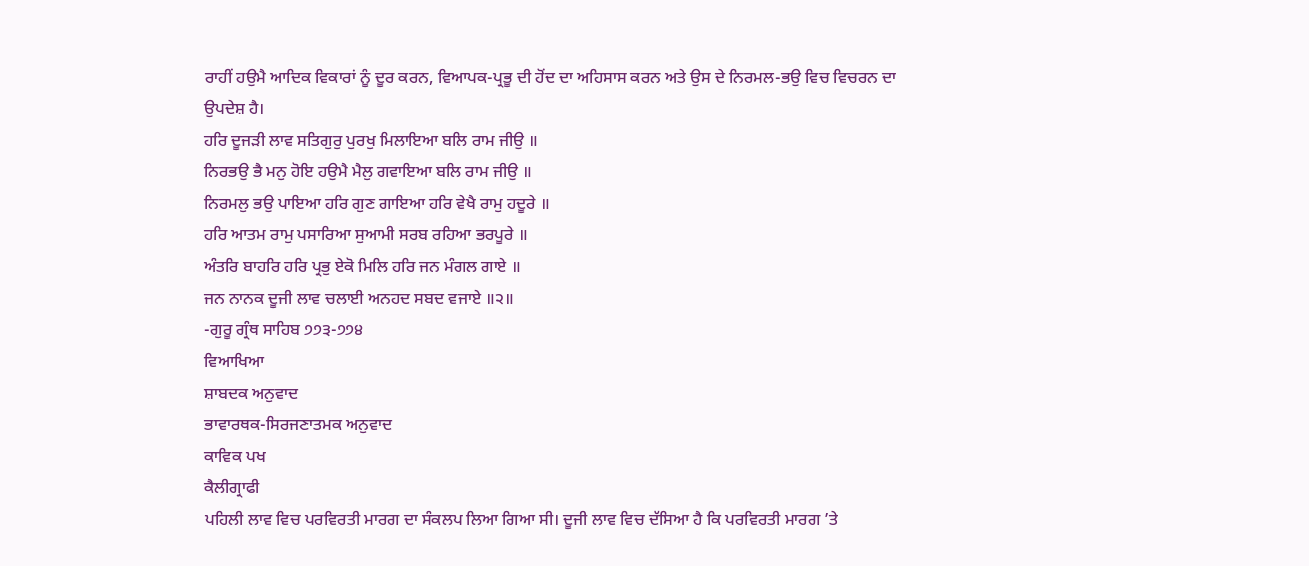ਰਾਹੀਂ ਹਉਮੈ ਆਦਿਕ ਵਿਕਾਰਾਂ ਨੂੰ ਦੂਰ ਕਰਨ, ਵਿਆਪਕ-ਪ੍ਰਭੂ ਦੀ ਹੋਂਦ ਦਾ ਅਹਿਸਾਸ ਕਰਨ ਅਤੇ ਉਸ ਦੇ ਨਿਰਮਲ-ਭਉ ਵਿਚ ਵਿਚਰਨ ਦਾ ਉਪਦੇਸ਼ ਹੈ।
ਹਰਿ ਦੂਜੜੀ ਲਾਵ ਸਤਿਗੁਰੁ ਪੁਰਖੁ ਮਿਲਾਇਆ ਬਲਿ ਰਾਮ ਜੀਉ ॥
ਨਿਰਭਉ ਭੈ ਮਨੁ ਹੋਇ ਹਉਮੈ ਮੈਲੁ ਗਵਾਇਆ ਬਲਿ ਰਾਮ ਜੀਉ ॥
ਨਿਰਮਲੁ ਭਉ ਪਾਇਆ ਹਰਿ ਗੁਣ ਗਾਇਆ ਹਰਿ ਵੇਖੈ ਰਾਮੁ ਹਦੂਰੇ ॥
ਹਰਿ ਆਤਮ ਰਾਮੁ ਪਸਾਰਿਆ ਸੁਆਮੀ ਸਰਬ ਰਹਿਆ ਭਰਪੂਰੇ ॥
ਅੰਤਰਿ ਬਾਹਰਿ ਹਰਿ ਪ੍ਰਭੁ ਏਕੋ ਮਿਲਿ ਹਰਿ ਜਨ ਮੰਗਲ ਗਾਏ ॥
ਜਨ ਨਾਨਕ ਦੂਜੀ ਲਾਵ ਚਲਾਈ ਅਨਹਦ ਸਬਦ ਵਜਾਏ ॥੨॥
-ਗੁਰੂ ਗ੍ਰੰਥ ਸਾਹਿਬ ੭੭੩-੭੭੪
ਵਿਆਖਿਆ
ਸ਼ਾਬਦਕ ਅਨੁਵਾਦ
ਭਾਵਾਰਥਕ-ਸਿਰਜਣਾਤਮਕ ਅਨੁਵਾਦ
ਕਾਵਿਕ ਪਖ
ਕੈਲੀਗ੍ਰਾਫੀ
ਪਹਿਲੀ ਲਾਵ ਵਿਚ ਪਰਵਿਰਤੀ ਮਾਰਗ ਦਾ ਸੰਕਲਪ ਲਿਆ ਗਿਆ ਸੀ। ਦੂਜੀ ਲਾਵ ਵਿਚ ਦੱਸਿਆ ਹੈ ਕਿ ਪਰਵਿਰਤੀ ਮਾਰਗ ’ਤੇ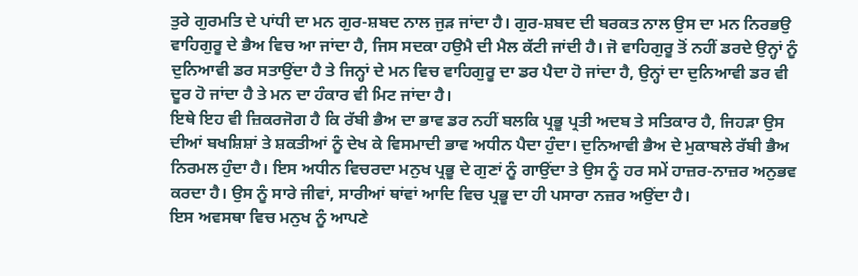ਤੁਰੇ ਗੁਰਮਤਿ ਦੇ ਪਾਂਧੀ ਦਾ ਮਨ ਗੁਰ-ਸ਼ਬਦ ਨਾਲ ਜੁੜ ਜਾਂਦਾ ਹੈ। ਗੁਰ-ਸ਼ਬਦ ਦੀ ਬਰਕਤ ਨਾਲ ਉਸ ਦਾ ਮਨ ਨਿਰਭਉ ਵਾਹਿਗੁਰੂ ਦੇ ਭੈਅ ਵਿਚ ਆ ਜਾਂਦਾ ਹੈ, ਜਿਸ ਸਦਕਾ ਹਉਮੈ ਦੀ ਮੈਲ ਕੱਟੀ ਜਾਂਦੀ ਹੈ। ਜੋ ਵਾਹਿਗੁਰੂ ਤੋਂ ਨਹੀਂ ਡਰਦੇ ਉਨ੍ਹਾਂ ਨੂੰ ਦੁਨਿਆਵੀ ਡਰ ਸਤਾਉਂਦਾ ਹੈ ਤੇ ਜਿਨ੍ਹਾਂ ਦੇ ਮਨ ਵਿਚ ਵਾਹਿਗੁਰੂ ਦਾ ਡਰ ਪੈਦਾ ਹੋ ਜਾਂਦਾ ਹੈ, ਉਨ੍ਹਾਂ ਦਾ ਦੁਨਿਆਵੀ ਡਰ ਵੀ ਦੂਰ ਹੋ ਜਾਂਦਾ ਹੈ ਤੇ ਮਨ ਦਾ ਹੰਕਾਰ ਵੀ ਮਿਟ ਜਾਂਦਾ ਹੈ।
ਇਥੇ ਇਹ ਵੀ ਜ਼ਿਕਰਜੋਗ ਹੈ ਕਿ ਰੱਬੀ ਭੈਅ ਦਾ ਭਾਵ ਡਰ ਨਹੀਂ ਬਲਕਿ ਪ੍ਰਭੂ ਪ੍ਰਤੀ ਅਦਬ ਤੇ ਸਤਿਕਾਰ ਹੈ, ਜਿਹੜਾ ਉਸ ਦੀਆਂ ਬਖਸ਼ਿਸ਼ਾਂ ਤੇ ਸ਼ਕਤੀਆਂ ਨੂੰ ਦੇਖ ਕੇ ਵਿਸਮਾਦੀ ਭਾਵ ਅਧੀਨ ਪੈਦਾ ਹੁੰਦਾ। ਦੁਨਿਆਵੀ ਭੈਅ ਦੇ ਮੁਕਾਬਲੇ ਰੱਬੀ ਭੈਅ ਨਿਰਮਲ ਹੁੰਦਾ ਹੈ। ਇਸ ਅਧੀਨ ਵਿਚਰਦਾ ਮਨੁਖ ਪ੍ਰਭੂ ਦੇ ਗੁਣਾਂ ਨੂੰ ਗਾਉਂਦਾ ਤੇ ਉਸ ਨੂੰ ਹਰ ਸਮੇਂ ਹਾਜ਼ਰ-ਨਾਜ਼ਰ ਅਨੁਭਵ ਕਰਦਾ ਹੈ। ਉਸ ਨੂੰ ਸਾਰੇ ਜੀਵਾਂ, ਸਾਰੀਆਂ ਥਾਂਵਾਂ ਆਦਿ ਵਿਚ ਪ੍ਰਭੂ ਦਾ ਹੀ ਪਸਾਰਾ ਨਜ਼ਰ ਅਉਂਦਾ ਹੈ।
ਇਸ ਅਵਸਥਾ ਵਿਚ ਮਨੁਖ ਨੂੰ ਆਪਣੇ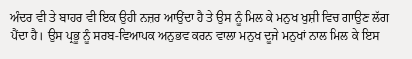ਅੰਦਰ ਵੀ ਤੇ ਬਾਹਰ ਵੀ ਇਕ ਉਹੀ ਨਜ਼ਰ ਆਉਂਦਾ ਹੈ ਤੇ ਉਸ ਨੂੰ ਮਿਲ ਕੇ ਮਨੁਖ ਖੁਸ਼ੀ ਵਿਚ ਗਾਉਣ ਲੱਗ ਪੈਂਦਾ ਹੈ। ਉਸ ਪ੍ਰਭੂ ਨੂੰ ਸਰਬ-ਵਿਆਪਕ ਅਨੁਭਵ ਕਰਨ ਵਾਲਾ ਮਨੁਖ ਦੂਜੇ ਮਨੁਖਾਂ ਨਾਲ ਮਿਲ ਕੇ ਇਸ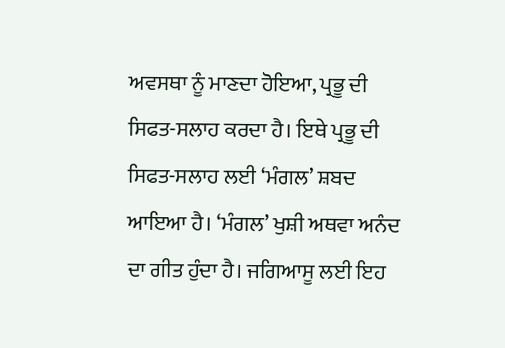ਅਵਸਥਾ ਨੂੰ ਮਾਣਦਾ ਹੋਇਆ, ਪ੍ਰਭੂ ਦੀ ਸਿਫਤ-ਸਲਾਹ ਕਰਦਾ ਹੈ। ਇਥੇ ਪ੍ਰਭੂ ਦੀ ਸਿਫਤ-ਸਲਾਹ ਲਈ ‘ਮੰਗਲ’ ਸ਼ਬਦ ਆਇਆ ਹੈ। ‘ਮੰਗਲ’ ਖੁਸ਼ੀ ਅਥਵਾ ਅਨੰਦ ਦਾ ਗੀਤ ਹੁੰਦਾ ਹੈ। ਜਗਿਆਸੂ ਲਈ ਇਹ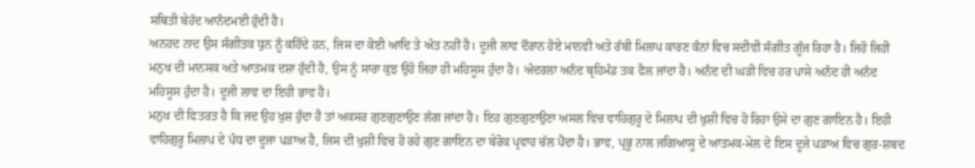ਸਥਿਤੀ ਬੇਹੱਦ ਆਨੰਦਮਈ ਹੁੰਦੀ ਹੈ।
ਅਨਹਦ ਨਾਦ ਉਸ ਸੰਗੀਤਕ ਧੁਨ ਨੂੰ ਕਹਿੰਦੇ ਹਨ, ਜਿਸ ਦਾ ਕੋਈ ਆਦਿ ਤੇ ਅੰਤ ਨਹੀਂ ਹੈ। ਦੂਜੀ ਲਾਵ ਦੌਰਾਨ ਹੋਏ ਮਾਨਵੀ ਅਤੇ ਰੱਬੀ ਮਿਲਾਪ ਕਾਰਣ ਕੰਨਾਂ ਵਿਚ ਸਦੀਵੀ ਸੰਗੀਤ ਗੂੰਜ ਰਿਹਾ ਹੈ। ਜਿਹੋ ਜਿਹੀ ਮਨੁਖ ਦੀ ਮਾਨਸਕ ਅਤੇ ਆਤਮਕ ਦਸ਼ਾ ਹੁੰਦੀ ਹੈ, ਉਸ ਨੂੰ ਸਾਰਾ ਕੁਝ ਉਹੋ ਜਿਹਾ ਹੀ ਮਹਿਸੂਸ ਹੁੰਦਾ ਹੈ। ਅੰਦਰਲਾ ਅਨੰਦ ਬ੍ਰਹਿਮੰਡ ਤਕ ਫੈਲ ਜਾਂਦਾ ਹੈ। ਅਨੰਦ ਦੀ ਘੜੀ ਵਿਚ ਹਰ ਪਾਸੇ ਅਨੰਦ ਹੀ ਅਨੰਦ ਮਹਿਸੂਸ ਹੁੰਦਾ ਹੈ। ਦੂਜੀ ਲਾਵ ਦਾ ਇਹੀ ਭਾਵ ਹੈ।
ਮਨੁਖ ਦੀ ਫਿਤਰਤ ਹੈ ਕਿ ਜਦ ਉਹ ਖੁਸ਼ ਹੁੰਦਾ ਹੈ ਤਾਂ ਅਕਸਰ ਗੁਣਗੁਣਾਉਣ ਲੱਗ ਜਾਂਦਾ ਹੈ। ਇਹ ਗੁਣਗੁਣਾਉਣਾ ਅਸਲ ਵਿਚ ਵਾਹਿਗੁਰੂ ਦੇ ਮਿਲਾਪ ਦੀ ਖੁਸ਼ੀ ਵਿਚ ਹੋ ਰਿਹਾ ਉਸੇ ਦਾ ਗੁਣ ਗਾਇਨ ਹੈ। ਇਹੀ ਵਾਹਿਗੁਰੂ ਮਿਲਾਪ ਦੇ ਪੰਧ ਦਾ ਦੂਜਾ ਪੜਾਅ ਹੈ, ਜਿਸ ਦੀ ਖੁਸ਼ੀ ਵਿਚ ਹੋ ਰਹੇ ਗੁਣ ਗਾਇਨ ਦਾ ਬੇਰੋਕ ਪ੍ਰਵਾਹ ਚੱਲ ਪੈਂਦਾ ਹੈ। ਭਾਵ, ਪ੍ਰਭੂ ਨਾਲ ਜਗਿਆਸੂ ਦੇ ਆਤਮਕ-ਮੇਲ ਦੇ ਇਸ ਦੂਜੇ ਪੜਾਅ ਵਿਚ ਗੁਰ-ਸ਼ਬਦ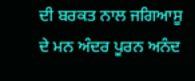ਦੀ ਬਰਕਤ ਨਾਲ ਜਗਿਆਸੂ ਦੇ ਮਨ ਅੰਦਰ ਪੂਰਨ ਅਨੰਦ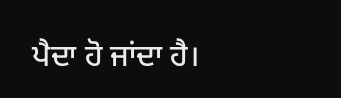ਪੈਦਾ ਹੋ ਜਾਂਦਾ ਹੈ।